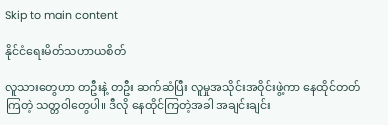Skip to main content

နိုင်ငံရေးမိတ်သဟာယစိတ်

လူသားတွေဟာ တဦးနဲ့ တဦး ဆက်ဆံပြီး လူမှုအသိုင်းအဝိုင်းဖွဲ့ကာ နေထိုင်တတ်ကြတဲ့ သတ္တဝါတွေပါ။ ဒီလို နေထိုင်ကြတဲ့အခါ အချင်းချင်း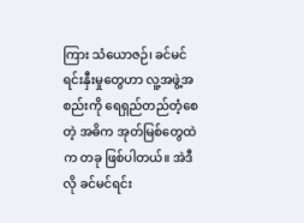ကြား သံယောဇဉ်၊ ခင်မင်ရင်းနှီးမှုတွေဟာ လူ့အဖွဲ့အစည်းကို ရေရှည်တည်တံ့စေတဲ့ အဓိက အုတ်မြစ်တွေထဲက တခု ဖြစ်ပါတယ်။ အဲဒီလို ခင်မင်ရင်း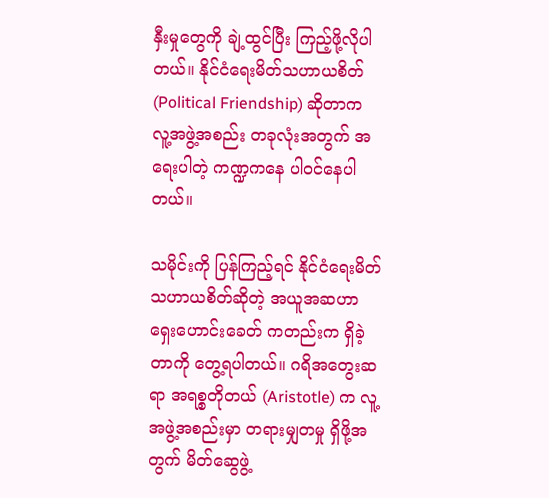နှီးမှုတွေကို ချဲ့ထွင်ပြီး ကြည့်ဖို့လိုပါတယ်။ နိုင်ငံရေးမိတ်သဟာယစိတ် (Political Friendship) ဆိုတာက လူ့အဖွဲ့အစည်း တခုလုံးအတွက် အရေးပါတဲ့ ကဏ္ဍကနေ ပါဝင်နေပါတယ်။

သမိုင်းကို ပြန်ကြည့်ရင် နိုင်ငံရေးမိတ်သဟာယစိတ်ဆိုတဲ့ အယူအဆဟာ ရှေးဟောင်းခေတ် ကတည်းက ရှိခဲ့တာကို တွေ့ရပါတယ်။ ဂရိအတွေးဆရာ အရစ္စတိုတယ် (Aristotle) က လူ့အဖွဲ့အစည်းမှာ တရားမျှတမှု ရှိဖို့အတွက် မိတ်ဆွေဖွဲ့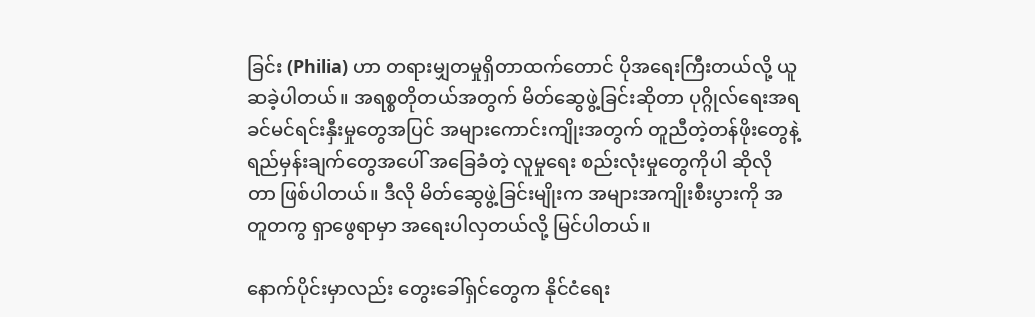ခြင်း (Philia) ဟာ တရားမျှတမှုရှိတာထက်တောင် ပိုအရေးကြီးတယ်လို့ ယူဆခဲ့ပါတယ်။ အရစ္စတိုတယ်အတွက် မိတ်ဆွေဖွဲ့ခြင်းဆိုတာ ပုဂ္ဂိုလ်ရေးအရ ခင်မင်ရင်းနှီးမှုတွေအပြင် အများကောင်းကျိုးအတွက် တူညီတဲ့တန်ဖိုးတွေနဲ့ ရည်မှန်းချက်တွေအပေါ် အခြေခံတဲ့ လူမှုရေး စည်းလုံးမှုတွေကိုပါ ဆိုလိုတာ ဖြစ်ပါတယ်။ ဒီလို မိတ်ဆွေဖွဲ့ခြင်းမျိုးက အများအကျိုးစီးပွားကို အတူတကွ ရှာဖွေရာမှာ အရေးပါလှတယ်လို့ မြင်ပါတယ်။

နောက်ပိုင်းမှာလည်း တွေးခေါ်ရှင်တွေက နိုင်ငံရေး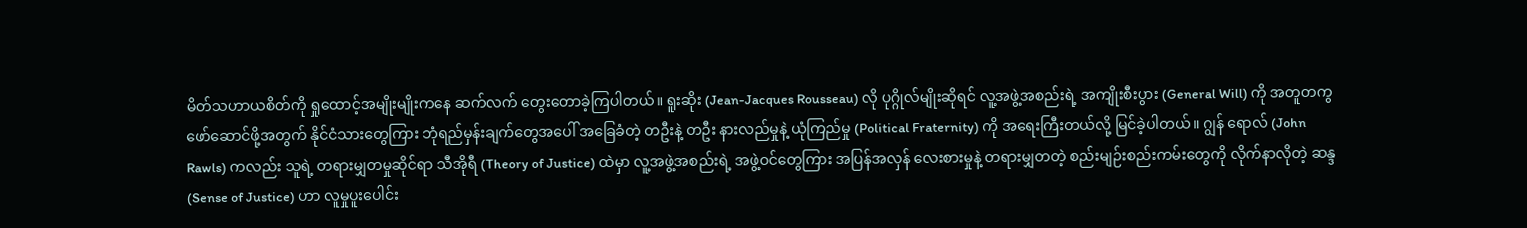မိတ်သဟာယစိတ်ကို ရှုထောင့်အမျိုးမျိုးကနေ ဆက်လက် တွေးတောခဲ့ကြပါတယ်။ ရူးဆိုး (Jean-Jacques Rousseau) လို ပုဂ္ဂိုလ်မျိုးဆိုရင် လူ့အဖွဲ့အစည်းရဲ့ အကျိုးစီးပွား (General Will) ကို အတူတကွ ဖော်ဆောင်ဖို့အတွက် နိုင်ငံသားတွေကြား ဘုံရည်မှန်းချက်တွေအပေါ် အခြေခံတဲ့ တဦးနဲ့ တဦး နားလည်မှုနဲ့ ယုံကြည်မှု (Political Fraternity) ကို အရေးကြီးတယ်လို့ မြင်ခဲ့ပါတယ်။ ဂျွန် ရောလ် (John Rawls) ကလည်း သူရဲ့ တရားမျှတမှုဆိုင်ရာ သီအိုရီ (Theory of Justice) ထဲမှာ လူ့အဖွဲ့အစည်းရဲ့ အဖွဲ့ဝင်တွေကြား အပြန်အလှန် လေးစားမှုနဲ့ တရားမျှတတဲ့ စည်းမျဉ်းစည်းကမ်းတွေကို လိုက်နာလိုတဲ့ ဆန္ဒ (Sense of Justice) ဟာ လူမှုပူးပေါင်း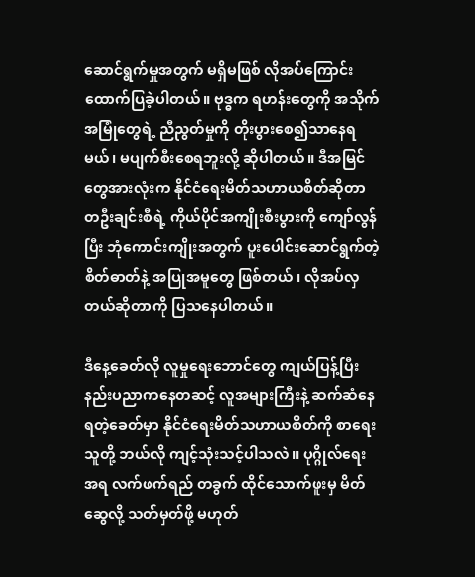ဆောင်ရွက်မှုအတွက် မရှိမဖြစ် လိုအပ်ကြောင်း ထောက်ပြခဲ့ပါတယ်။ ဗုဒ္ဓက ရဟန်းတွေကို အသိုက်အမြုံတွေရဲ့ ညီညွတ်မှုကို တိုးပွားစေ၍သာနေရမယ်၊ မပျက်စီးစေရဘူးလို့ ဆိုပါတယ်။ ဒီအမြင်တွေအားလုံးက နိုင်ငံရေးမိတ်သဟာယစိတ်ဆိုတာ တဦးချင်းစီရဲ့ ကိုယ်ပိုင်အကျိုးစီးပွားကို ကျော်လွန်ပြီး ဘုံကောင်းကျိုးအတွက် ပူးပေါင်းဆောင်ရွက်တဲ့ စိတ်ဓာတ်နဲ့ အပြုအမူတွေ ဖြစ်တယ်၊ လိုအပ်လှတယ်ဆိုတာကို ပြသနေပါတယ်။

ဒီနေ့ခေတ်လို လူမှုရေးဘောင်တွေ ကျယ်ပြန့်ပြီး နည်းပညာကနေတဆင့် လူအများကြီးနဲ့ ဆက်ဆံနေရတဲ့ခေတ်မှာ နိုင်ငံရေးမိတ်သဟာယစိတ်ကို စာရေးသူတို့ ဘယ်လို ကျင့်သုံးသင့်ပါသလဲ။ ပုဂ္ဂိုလ်ရေးအရ လက်ဖက်ရည် တခွက် ထိုင်သောက်ဖူးမှ မိတ်ဆွေလို့ သတ်မှတ်ဖို့ မဟုတ်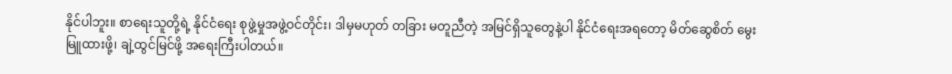နိုင်ပါဘူး။ စာရေးသူတို့ရဲ့ နိုင်ငံရေး စုဖွဲ့မှုအဖွဲ့ဝင်တိုင်း၊ ဒါမှမဟုတ် တခြား မတူညီတဲ့ အမြင်ရှိသူတွေနဲ့ပါ နိုင်ငံရေးအရတော့ မိတ်ဆွေစိတ် မွေးမြူထားဖို့၊ ချဲ့ထွင်မြင်ဖို့ အရေးကြီးပါတယ်။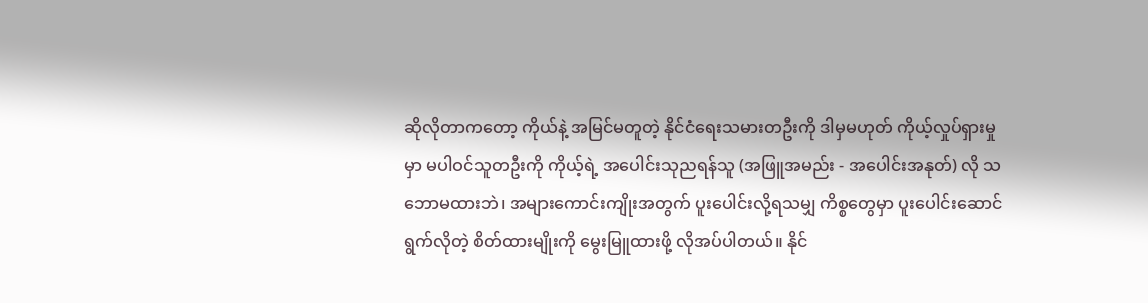ဆိုလိုတာကတော့ ကိုယ်နဲ့ အမြင်မတူတဲ့ နိုင်ငံရေးသမားတဦးကို ဒါမှမဟုတ် ကိုယ့်လှုပ်ရှားမှုမှာ မပါဝင်သူတဦးကို ကိုယ့်ရဲ့ အပေါင်းသုညရန်သူ (အဖြူအမည်း - အပေါင်းအနုတ်) လို သဘောမထားဘဲ၊ အများကောင်းကျိုးအတွက် ပူးပေါင်းလို့ရသမျှ ကိစ္စတွေမှာ ပူးပေါင်းဆောင်ရွက်လိုတဲ့ စိတ်ထားမျိုးကို မွေးမြူထားဖို့ လိုအပ်ပါတယ်။ နိုင်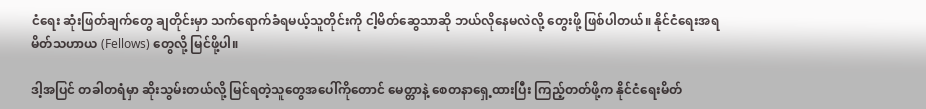ငံရေး ဆုံးဖြတ်ချက်တွေ ချတိုင်းမှာ သက်ရောက်ခံရမယ့်သူတိုင်းကို ငါ့မိတ်ဆွေသာဆို ဘယ်လိုနေမလဲလို့ တွေးဖို့ ဖြစ်ပါတယ်။ နိုင်ငံရေးအရ မိတ်သဟာယ (Fellows) တွေလို့ မြင်ဖို့ပါ။

ဒါ့အပြင် တခါတရံမှာ ဆိုးသွမ်းတယ်လို့ မြင်ရတဲ့သူတွေအပေါ်ကိုတောင် မေတ္တာနဲ့ စေတနာရှေ့ထားပြီး ကြည့်တတ်ဖို့က နိုင်ငံရေးမိတ်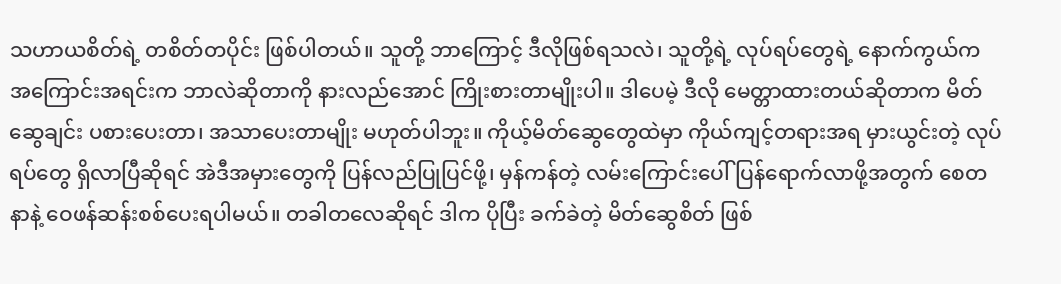သဟာယစိတ်ရဲ့ တစိတ်တပိုင်း ဖြစ်ပါတယ်။ သူတို့ ဘာကြောင့် ဒီလိုဖြစ်ရသလဲ၊ သူတို့ရဲ့ လုပ်ရပ်တွေရဲ့ နောက်ကွယ်က အကြောင်းအရင်းက ဘာလဲဆိုတာကို နားလည်အောင် ကြိုးစားတာမျိုးပါ။ ဒါပေမဲ့ ဒီလို မေတ္တာထားတယ်ဆိုတာက မိတ်ဆွေချင်း ပစားပေးတာ၊ အသာပေးတာမျိုး မဟုတ်ပါဘူး။ ကိုယ့်မိတ်ဆွေတွေထဲမှာ ကိုယ်ကျင့်တရားအရ မှားယွင်းတဲ့ လုပ်ရပ်တွေ ရှိလာပြီဆိုရင် အဲဒီအမှားတွေကို ပြန်လည်ပြုပြင်ဖို့၊ မှန်ကန်တဲ့ လမ်းကြောင်းပေါ် ပြန်ရောက်လာဖို့အတွက် စေတနာနဲ့ ဝေဖန်ဆန်းစစ်ပေးရပါမယ်။ တခါတလေဆိုရင် ဒါက ပိုပြီး ခက်ခဲတဲ့ မိတ်ဆွေစိတ် ဖြစ်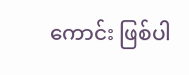ကောင်း ဖြစ်ပါ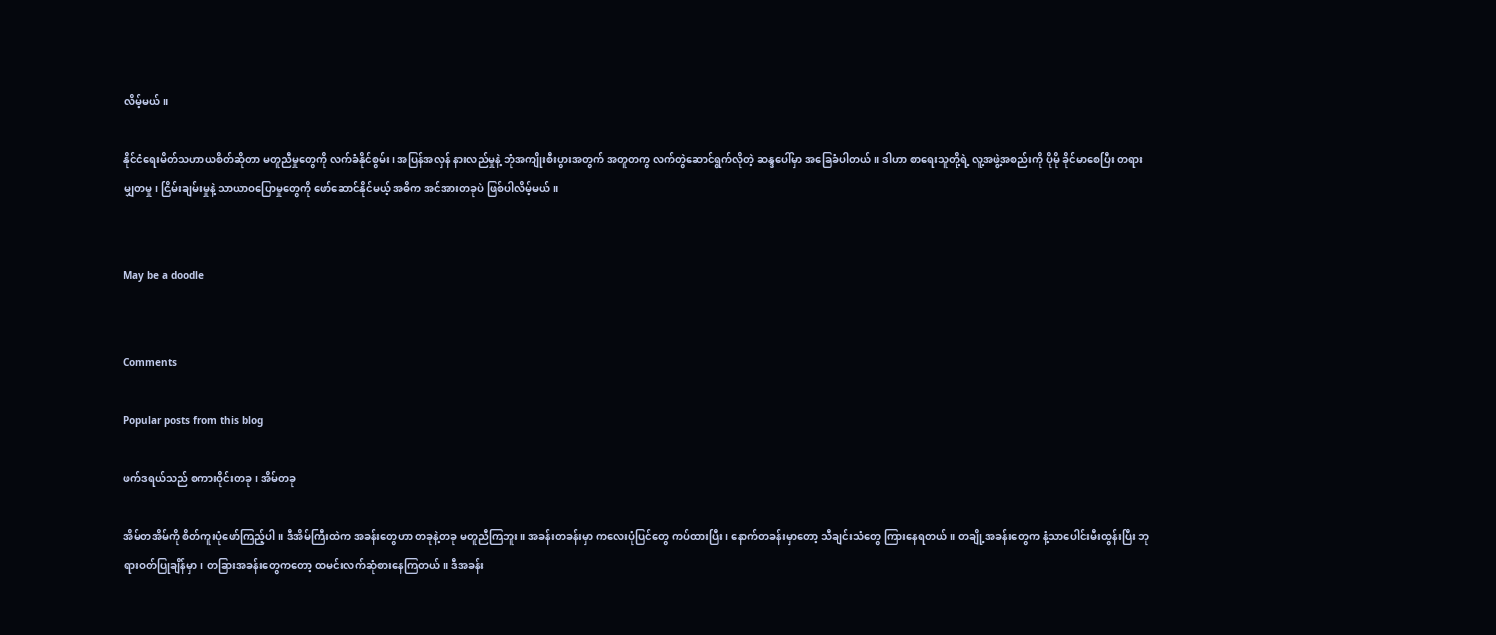လိမ့်မယ်။

နိုင်ငံရေးမိတ်သဟာယစိတ်ဆိုတာ မတူညီမှုတွေကို လက်ခံနိုင်စွမ်း၊ အပြန်အလှန် နားလည်မှုနဲ့ ဘုံအကျိုးစီးပွားအတွက် အတူတကွ လက်တွဲဆောင်ရွက်လိုတဲ့ ဆန္ဒပေါ်မှာ အခြေခံပါတယ်။ ဒါဟာ စာရေးသူတို့ရဲ့ လူ့အဖွဲ့အစည်းကို ပိုမို ခိုင်မာစေပြီး တရားမျှတမှု၊ ငြိမ်းချမ်းမှုနဲ့ သာယာဝပြောမှုတွေကို ဖော်ဆောင်နိုင်မယ့် အဓိက အင်အားတခုပဲ ဖြစ်ပါလိမ့်မယ်။


May be a doodle


Comments

Popular posts from this blog

ဖက်ဒရယ်သည် စကားဝိုင်းတခု၊ အိမ်တခု

အိမ်တအိမ်ကို စိတ်ကူးပုံဖော်ကြည့်ပါ။ ဒီအိမ်ကြီးထဲက အခန်းတွေဟာ တခုနဲ့တခု မတူညီကြဘူး။ အခန်းတခန်းမှာ ကလေးပုံပြင်တွေ ကပ်ထားပြီး၊ နောက်တခန်းမှာတော့ သီချင်းသံတွေ ကြားနေရတယ်။ တချို့အခန်းတွေက နံ့သာပေါင်းမီးထွန်းပြီး ဘုရားဝတ်ပြုချိန်မှာ၊ တခြားအခန်းတွေကတော့ ထမင်းလက်ဆုံစားနေကြတယ်။ ဒီအခန်း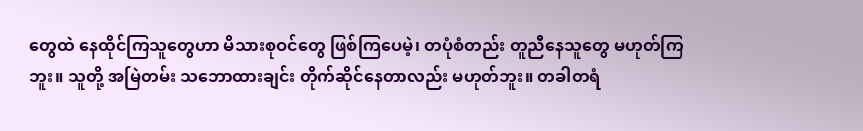တွေထဲ နေထိုင်ကြသူတွေဟာ မိသားစုဝင်တွေ ဖြစ်ကြပေမဲ့၊ တပုံစံတည်း တူညီနေသူတွေ မဟုတ်ကြဘူး။ သူတို့ အမြဲတမ်း သဘောထားချင်း တိုက်ဆိုင်နေတာလည်း မဟုတ်ဘူး။ တခါတရံ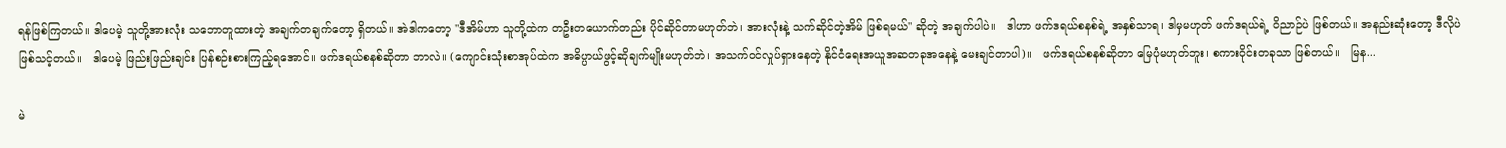ရန်ဖြစ်ကြတယ်။ ဒါပေမဲ့ သူတို့အားလုံး သဘောတူထားတဲ့ အချက်တချက်တော့ ရှိတယ်။ အဲဒါကတော့ "ဒီအိမ်ဟာ သူတို့ထဲက တဦးတယောက်တည်း ပိုင်ဆိုင်တာမဟုတ်ဘဲ၊ အားလုံးနဲ့ သက်ဆိုင်တဲ့အိမ် ဖြစ်ရမယ်" ဆိုတဲ့ အချက်ပါပဲ။   ဒါဟာ ဖက်ဒရယ်စနစ်ရဲ့ အနှစ်သာရ၊ ဒါမှမဟုတ် ဖက်ဒရယ်ရဲ့ ဝိညာဉ်ပဲ ဖြစ်တယ်။ အနည်းဆုံးတော့ ဒီလိုပဲ ဖြစ်သင့်တယ်။   ဒါပေမဲ့ ဖြည်းဖြည်းချင်း ပြန်စဉ်းစားကြည့်ရအောင်။ ဖက်ဒရယ်စနစ်ဆိုတာ ဘာလဲ။ (ကျောင်းသုံးစာအုပ်ထဲက အဓိပ္ပာယ်ဖွင့်ဆိုချက်မျိုးမဟုတ်ဘဲ၊ အသက်ဝင်လှုပ်ရှားနေတဲ့ နိုင်ငံရေးအယူအဆတခုအနေနဲ့ မေးချင်တာပါ)။   ဖက်ဒရယ်စနစ်ဆိုတာ မြေပုံမဟုတ်ဘူး၊ စကားဝိုင်းတခုသာ ဖြစ်တယ်။   မြန...

မဲ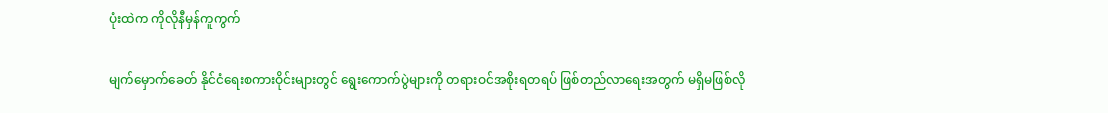ပုံးထဲက ကိုလိုနီမှန်ကူကွက်

မျက်မှောက်ခေတ် နိုင်ငံရေးစကားဝိုင်းများတွင် ရွေးကောက်ပွဲများကို တရားဝင်အစိုးရတရပ် ဖြစ်တည်လာရေးအတွက် မရှိမဖြစ်လို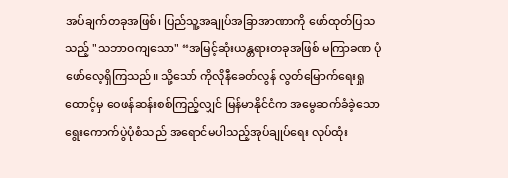အပ်ချက်တခုအဖြစ်၊ ပြည်သူ့အချုပ်အခြာအာဏာကို ဖော်ထုတ်ပြသသည့် "သဘာဝကျသော" “အမြင့်ဆုံးယန္တရားတခုအဖြစ် မကြာခဏ ပုံဖော်လေ့ရှိကြသည်။ သို့သော် ကိုလိုနီခေတ်လွန် လွတ်မြောက်ရေးရှုထောင့်မှ ဝေဖန်ဆန်းစစ်ကြည့်လျှင် မြန်မာနိုင်ငံက အမွေဆက်ခံခဲ့သော ရွေးကောက်ပွဲပုံစံသည် အရောင်မပါသည့်အုပ်ချုပ်ရေး လုပ်ထုံး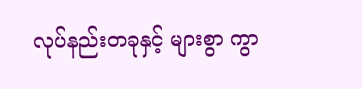လုပ်နည်းတခုနှင့် များစွာ ကွာ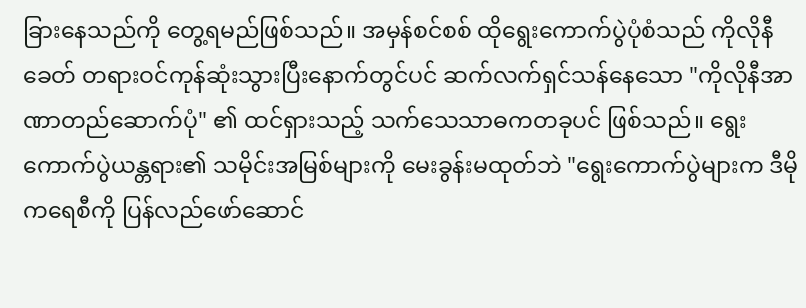ခြားနေသည်ကို တွေ့ရမည်ဖြစ်သည်။ အမှန်စင်စစ် ထိုရွေးကောက်ပွဲပုံစံသည် ကိုလိုနီခေတ် တရားဝင်ကုန်ဆုံးသွားပြီးနောက်တွင်ပင် ဆက်လက်ရှင်သန်နေသော "ကိုလိုနီအာဏာတည်ဆောက်ပုံ" ၏ ထင်ရှားသည့် သက်သေသာဓကတခုပင် ဖြစ်သည်။ ရွေးကောက်ပွဲယန္တရား၏ သမိုင်းအမြစ်များကို မေးခွန်းမထုတ်ဘဲ "ရွေးကောက်ပွဲများက ဒီမိုကရေစီကို ပြန်လည်ဖော်ဆောင်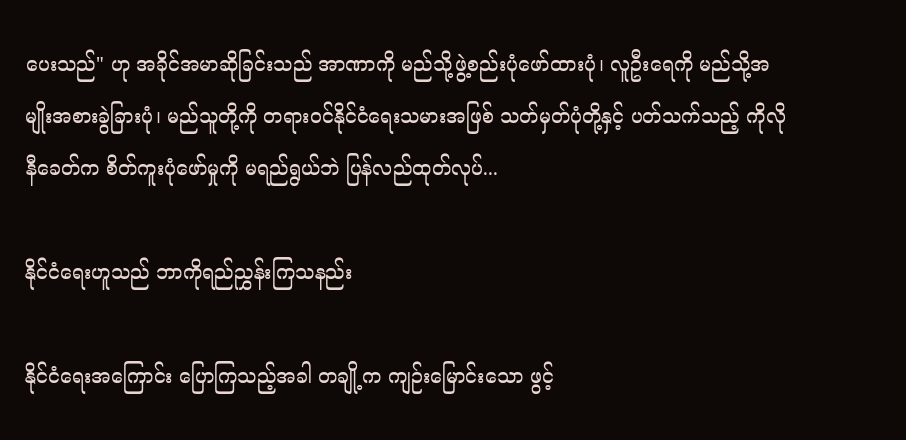ပေးသည်" ဟု အခိုင်အမာဆိုခြင်းသည် အာဏာကို မည်သို့ဖွဲ့စည်းပုံဖော်ထားပုံ၊ လူဦးရေကို မည်သို့အမျိုးအစားခွဲခြားပုံ၊ မည်သူတို့ကို တရားဝင်နိုင်ငံရေးသမားအဖြစ် သတ်မှတ်ပုံတို့နှင့် ပတ်သက်သည့် ကိုလိုနီခေတ်က စိတ်ကူးပုံဖော်မှုကို မရည်ရွယ်ဘဲ ပြန်လည်ထုတ်လုပ်...

နိုင်ငံရေးဟူသည် ဘာကိုရည်ညွှန်းကြသနည်း

နိုင်ငံရေးအကြောင်း ပြောကြသည့်အခါ တချို့က ကျဉ်းမြောင်းသော ဖွင့်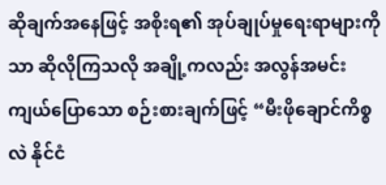ဆိုချက်အနေဖြင့် အစိုးရ၏ အုပ်ချုပ်မှုရေးရာများကိုသာ ဆိုလိုကြသလို အချို့ကလည်း အလွန်အမင်း ကျယ်ပြောသော စဉ်းစားချက်ဖြင့် “မီးဖိုချောင်ကိစ္စလဲ နိုင်ငံ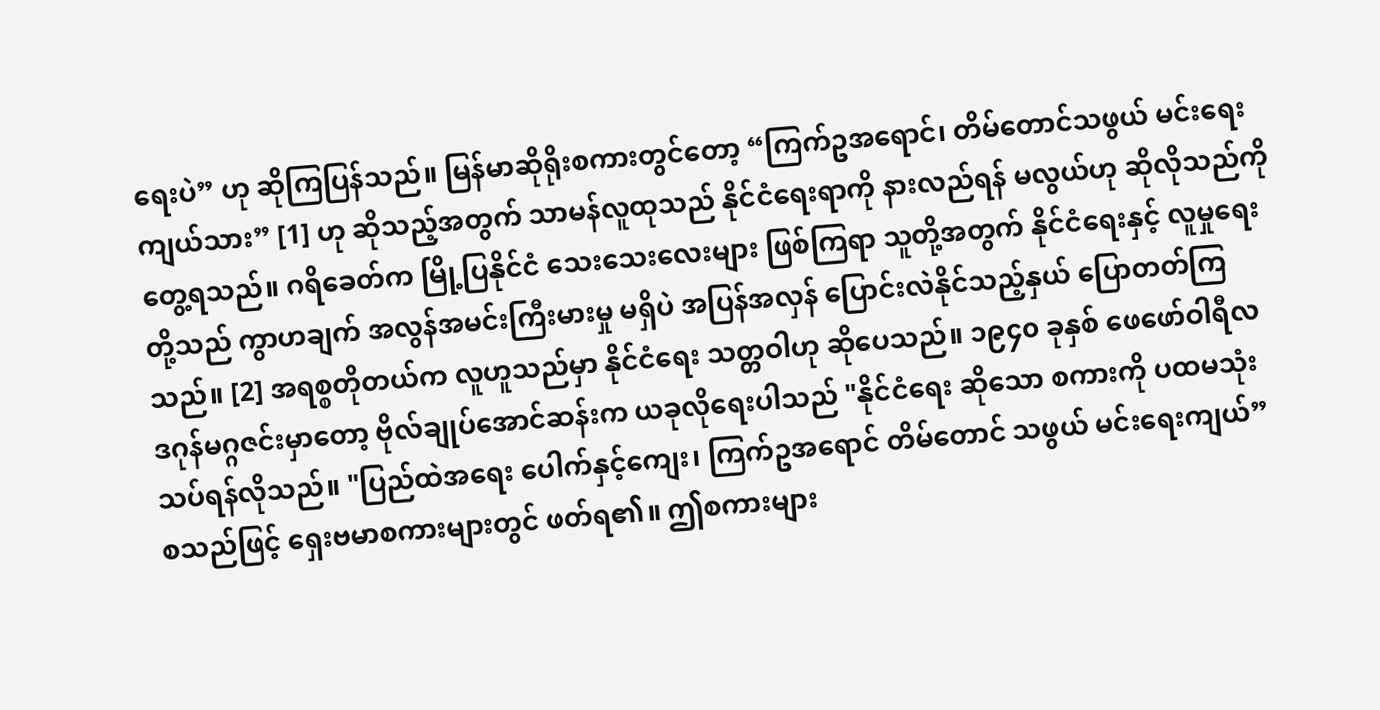ရေးပဲ” ဟု ဆိုကြပြန်သည်။ မြန်မာဆိုရိုးစကားတွင်တော့ “ကြက်ဥအရောင်၊ တိမ်တောင်သဖွယ် မင်းရေးကျယ်သား” [1] ဟု ဆိုသည့်အတွက် သာမန်လူထုသည် နိုင်ငံရေးရာကို နားလည်ရန် မလွယ်ဟု ဆိုလိုသည်ကို တွေ့ရသည်။ ဂရိခေတ်က မြို့ပြနိုင်ငံ သေးသေးလေးများ ဖြစ်ကြရာ သူတို့အတွက် နိုင်ငံရေးနှင့် လူမှုရေးတို့သည် ကွာဟချက် အလွန်အမင်းကြီးမားမှု မရှိပဲ အပြန်အလှန် ပြောင်းလဲနိုင်သည့်နှယ် ပြောတတ်ကြသည်။ [2] အရစ္စတိုတယ်က လူဟူသည်မှာ နိုင်ငံရေး သတ္တဝါဟု ဆိုပေသည်။ ၁၉၄၀ ခုနှစ် ဖေဖော်ဝါရီလ ဒဂုန်မဂ္ဂဇင်းမှာတော့ ဗိုလ်ချုပ်အောင်ဆန်းက ယခုလိုရေးပါသည် "နိုင်ငံရေး ဆိုသော စကားကို ပထမသုံးသပ်ရန်လိုသည်။ "ပြည်ထဲအရေး ပေါက်နှင့်ကျေး၊ ကြက်ဥအရောင် တိမ်တောင် သဖွယ် မင်းရေးကျယ်” စသည်ဖြင့် ရှေးဗမာစကားများတွင် ဖတ်ရ၏။ ဤစကားများ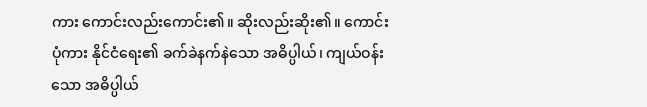ကား ကောင်းလည်းကောင်း၏။ ဆိုးလည်းဆိုး၏။ ကောင်းပုံကား နိုင်ငံရေး၏ ခက်ခဲနက်နဲသော အဓိပ္ပါယ်၊ ကျယ်ဝန်းသော အဓိပ္ပါယ်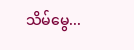သိမ်မွေ...